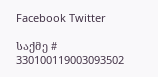Facebook Twitter

საქმე # 330100119003093502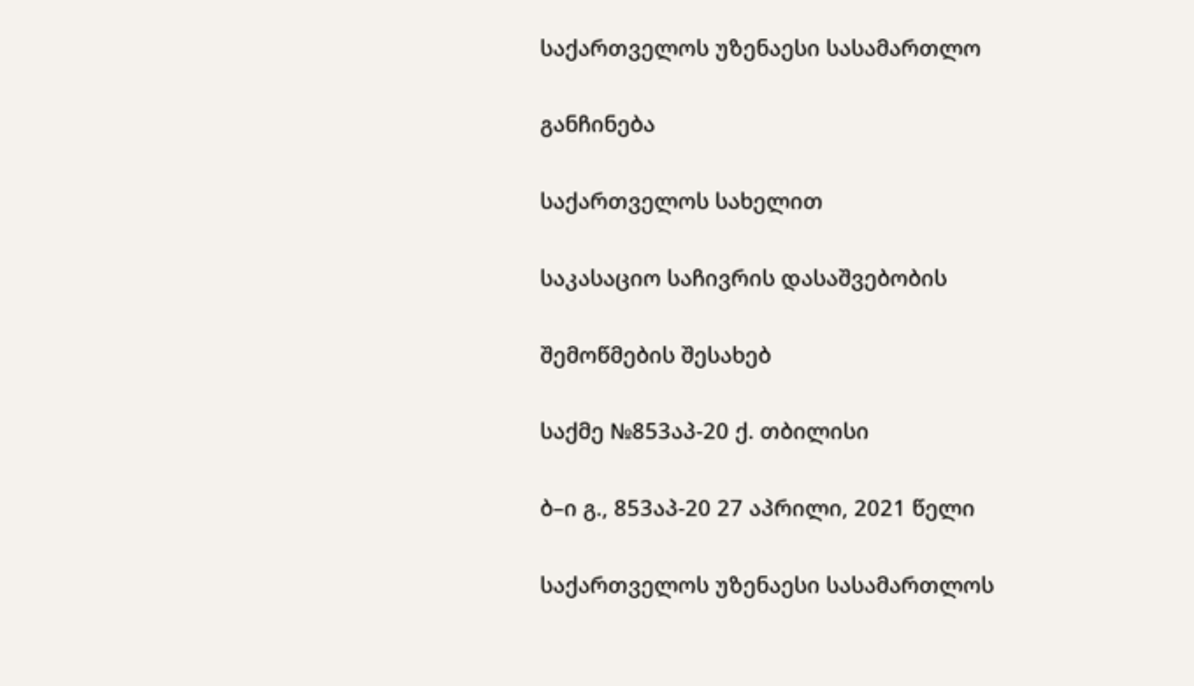საქართველოს უზენაესი სასამართლო

განჩინება

საქართველოს სახელით

საკასაციო საჩივრის დასაშვებობის

შემოწმების შესახებ

საქმე №853აპ-20 ქ. თბილისი

ბ–ი გ., 853აპ-20 27 აპრილი, 2021 წელი

საქართველოს უზენაესი სასამართლოს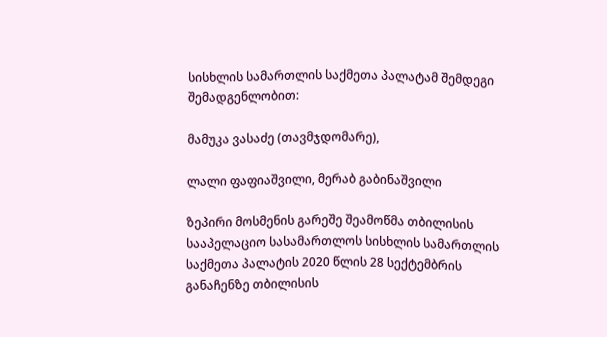სისხლის სამართლის საქმეთა პალატამ შემდეგი შემადგენლობით:

მამუკა ვასაძე (თავმჯდომარე),

ლალი ფაფიაშვილი, მერაბ გაბინაშვილი

ზეპირი მოსმენის გარეშე შეამოწმა თბილისის სააპელაციო სასამართლოს სისხლის სამართლის საქმეთა პალატის 2020 წლის 28 სექტემბრის განაჩენზე თბილისის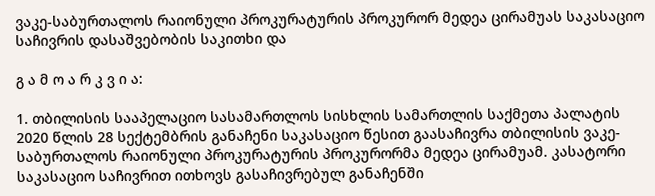ვაკე-საბურთალოს რაიონული პროკურატურის პროკურორ მედეა ცირამუას საკასაციო საჩივრის დასაშვებობის საკითხი და

გ ა მ ო ა რ კ ვ ი ა:

1. თბილისის სააპელაციო სასამართლოს სისხლის სამართლის საქმეთა პალატის 2020 წლის 28 სექტემბრის განაჩენი საკასაციო წესით გაასაჩივრა თბილისის ვაკე-საბურთალოს რაიონული პროკურატურის პროკურორმა მედეა ცირამუამ. კასატორი საკასაციო საჩივრით ითხოვს გასაჩივრებულ განაჩენში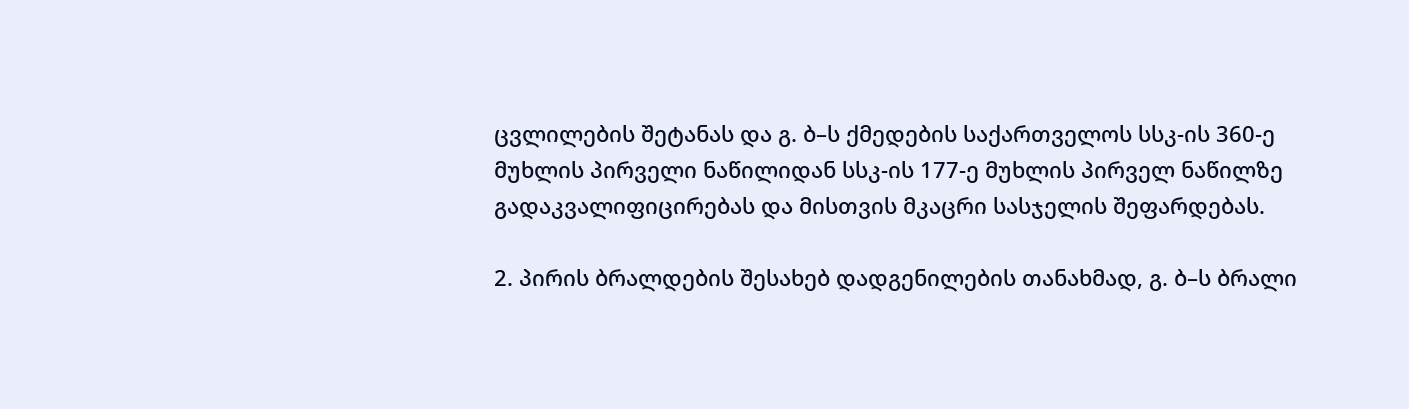ცვლილების შეტანას და გ. ბ–ს ქმედების საქართველოს სსკ-ის 360-ე მუხლის პირველი ნაწილიდან სსკ-ის 177-ე მუხლის პირველ ნაწილზე გადაკვალიფიცირებას და მისთვის მკაცრი სასჯელის შეფარდებას.

2. პირის ბრალდების შესახებ დადგენილების თანახმად, გ. ბ–ს ბრალი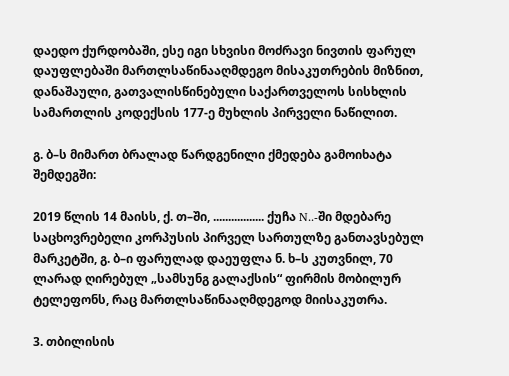დაედო ქურდობაში, ესე იგი სხვისი მოძრავი ნივთის ფარულ დაუფლებაში მართლსაწინააღმდეგო მისაკუთრების მიზნით, დანაშაული, გათვალისწინებული საქართველოს სისხლის სამართლის კოდექსის 177-ე მუხლის პირველი ნაწილით.

გ. ბ–ს მიმართ ბრალად წარდგენილი ქმედება გამოიხატა შემდეგში:

2019 წლის 14 მაისს, ქ. თ–ში, ................. ქუჩა N..-ში მდებარე საცხოვრებელი კორპუსის პირველ სართულზე განთავსებულ მარკეტში, გ. ბ–ი ფარულად დაეუფლა ნ. ხ–ს კუთვნილ, 70 ლარად ღირებულ „სამსუნგ გალაქსის“ ფირმის მობილურ ტელეფონს, რაც მართლსაწინააღმდეგოდ მიისაკუთრა.

3. თბილისის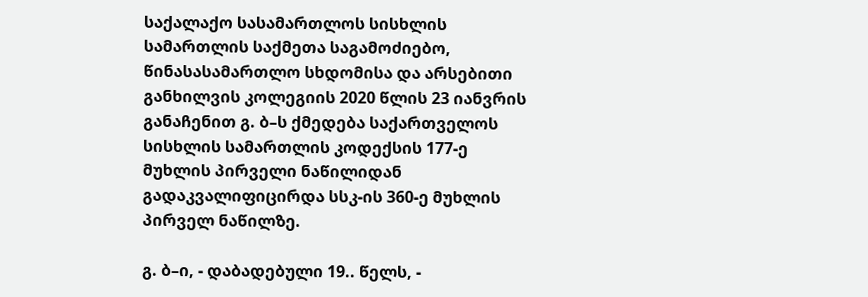საქალაქო სასამართლოს სისხლის სამართლის საქმეთა საგამოძიებო, წინასასამართლო სხდომისა და არსებითი განხილვის კოლეგიის 2020 წლის 23 იანვრის განაჩენით გ. ბ–ს ქმედება საქართველოს სისხლის სამართლის კოდექსის 177-ე მუხლის პირველი ნაწილიდან გადაკვალიფიცირდა სსკ-ის 360-ე მუხლის პირველ ნაწილზე.

გ. ბ–ი, - დაბადებული 19.. წელს, -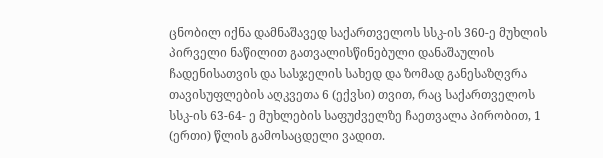ცნობილ იქნა დამნაშავედ საქართველოს სსკ-ის 360-ე მუხლის პირველი ნაწილით გათვალისწინებული დანაშაულის ჩადენისათვის და სასჯელის სახედ და ზომად განესაზღვრა თავისუფლების აღკვეთა 6 (ექვსი) თვით, რაც საქართველოს სსკ-ის 63-64- ე მუხლების საფუძველზე ჩაეთვალა პირობით, 1 (ერთი) წლის გამოსაცდელი ვადით.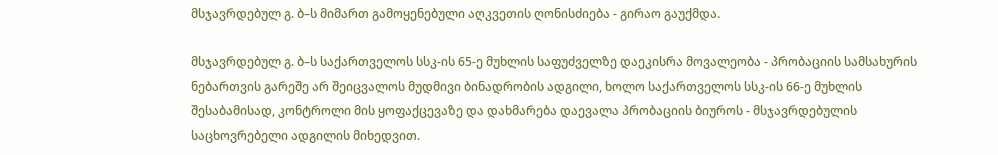მსჯავრდებულ გ. ბ–ს მიმართ გამოყენებული აღკვეთის ღონისძიება - გირაო გაუქმდა.

მსჯავრდებულ გ. ბ–ს საქართველოს სსკ-ის 65-ე მუხლის საფუძველზე დაეკისრა მოვალეობა - პრობაციის სამსახურის ნებართვის გარეშე არ შეიცვალოს მუდმივი ბინადრობის ადგილი, ხოლო საქართველოს სსკ-ის 66-ე მუხლის შესაბამისად, კონტროლი მის ყოფაქცევაზე და დახმარება დაევალა პრობაციის ბიუროს - მსჯავრდებულის საცხოვრებელი ადგილის მიხედვით.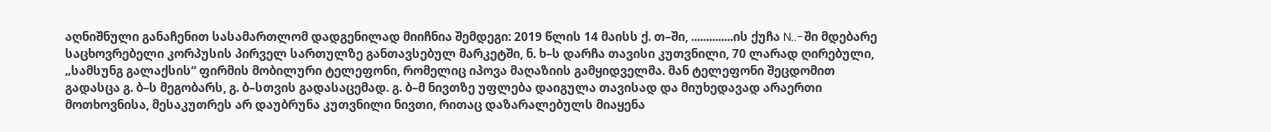აღნიშნული განაჩენით სასამართლომ დადგენილად მიიჩნია შემდეგი: 2019 წლის 14 მაისს ქ. თ–ში, ..............ის ქუჩა N..-ში მდებარე საცხოვრებელი კორპუსის პირველ სართულზე განთავსებულ მარკეტში, ნ. ხ–ს დარჩა თავისი კუთვნილი, 70 ლარად ღირებული, „სამსუნგ გალაქსის“ ფირმის მობილური ტელეფონი, რომელიც იპოვა მაღაზიის გამყიდველმა. მან ტელეფონი შეცდომით გადასცა გ. ბ–ს მეგობარს, გ. ბ–სთვის გადასაცემად. გ. ბ–მ ნივთზე უფლება დაიგულა თავისად და მიუხედავად არაერთი მოთხოვნისა, მესაკუთრეს არ დაუბრუნა კუთვნილი ნივთი, რითაც დაზარალებულს მიაყენა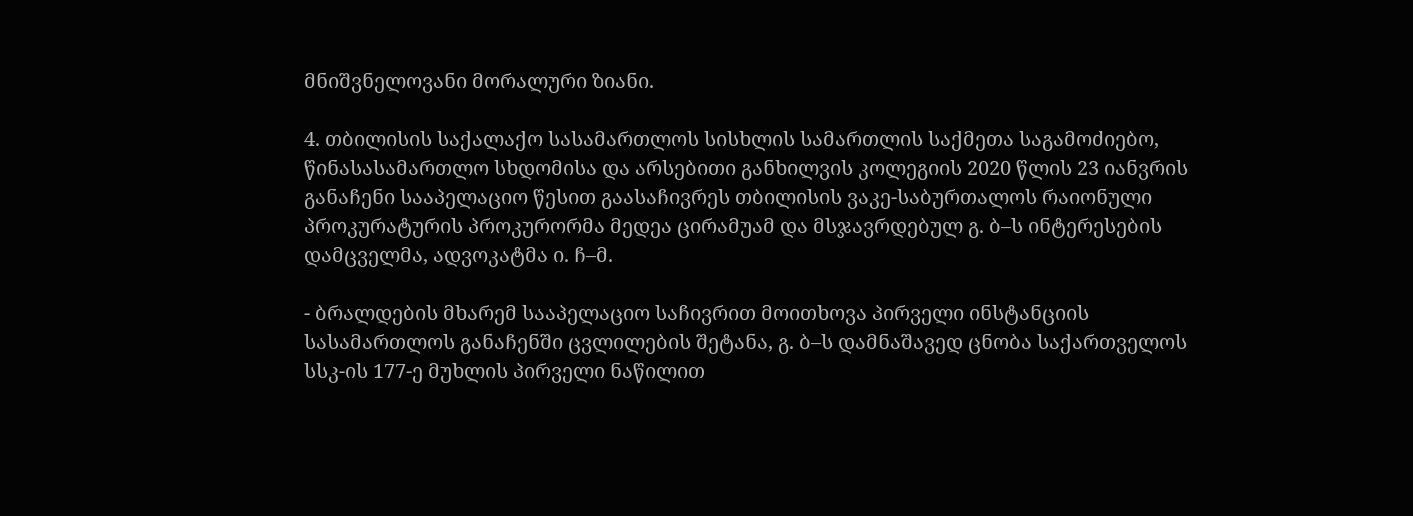მნიშვნელოვანი მორალური ზიანი.

4. თბილისის საქალაქო სასამართლოს სისხლის სამართლის საქმეთა საგამოძიებო, წინასასამართლო სხდომისა და არსებითი განხილვის კოლეგიის 2020 წლის 23 იანვრის განაჩენი სააპელაციო წესით გაასაჩივრეს თბილისის ვაკე-საბურთალოს რაიონული პროკურატურის პროკურორმა მედეა ცირამუამ და მსჯავრდებულ გ. ბ–ს ინტერესების დამცველმა, ადვოკატმა ი. ჩ–მ.

- ბრალდების მხარემ სააპელაციო საჩივრით მოითხოვა პირველი ინსტანციის სასამართლოს განაჩენში ცვლილების შეტანა, გ. ბ–ს დამნაშავედ ცნობა საქართველოს სსკ-ის 177-ე მუხლის პირველი ნაწილით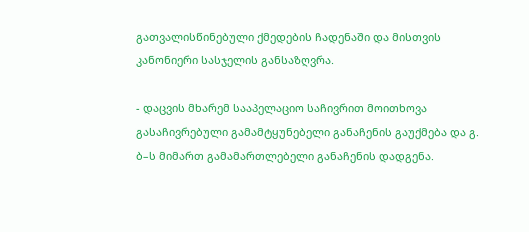გათვალისწინებული ქმედების ჩადენაში და მისთვის კანონიერი სასჯელის განსაზღვრა.

- დაცვის მხარემ სააპელაციო საჩივრით მოითხოვა გასაჩივრებული გამამტყუნებელი განაჩენის გაუქმება და გ. ბ–ს მიმართ გამამართლებელი განაჩენის დადგენა.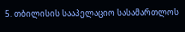5. თბილისის სააპელაციო სასამართლოს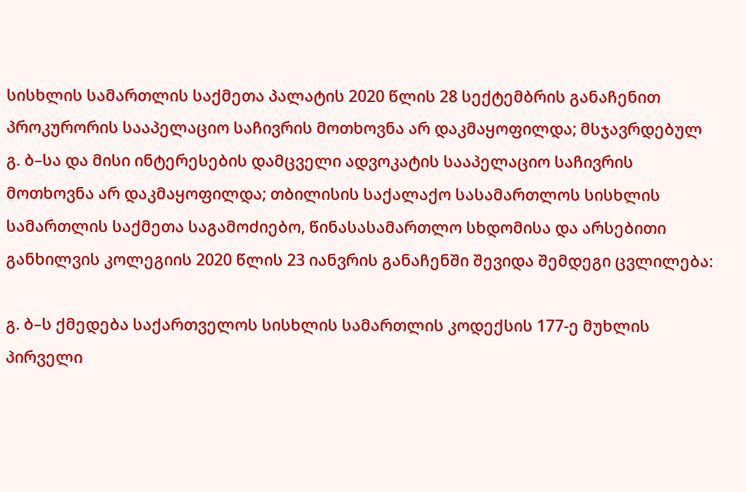სისხლის სამართლის საქმეთა პალატის 2020 წლის 28 სექტემბრის განაჩენით პროკურორის სააპელაციო საჩივრის მოთხოვნა არ დაკმაყოფილდა; მსჯავრდებულ გ. ბ–სა და მისი ინტერესების დამცველი ადვოკატის სააპელაციო საჩივრის მოთხოვნა არ დაკმაყოფილდა; თბილისის საქალაქო სასამართლოს სისხლის სამართლის საქმეთა საგამოძიებო, წინასასამართლო სხდომისა და არსებითი განხილვის კოლეგიის 2020 წლის 23 იანვრის განაჩენში შევიდა შემდეგი ცვლილება:

გ. ბ–ს ქმედება საქართველოს სისხლის სამართლის კოდექსის 177-ე მუხლის პირველი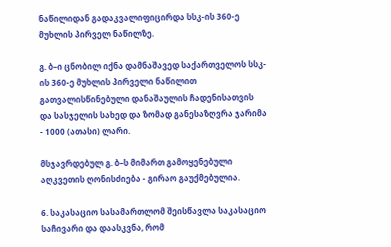ნაწილიდან გადაკვალიფიცირდა სსკ-ის 360-ე მუხლის პირველ ნაწილზე.

გ. ბ–ი ცნობილ იქნა დამნაშავედ საქართველოს სსკ-ის 360-ე მუხლის პირველი ნაწილით გათვალისწინებული დანაშაულის ჩადენისათვის და სასჯელის სახედ და ზომად განესაზღვრა ჯარიმა - 1000 (ათასი) ლარი.

მსჯავრდებულ გ. ბ–ს მიმართ გამოყენებული აღკვეთის ღონისძიება - გირაო გაუქმებულია.

6. საკასაციო სასამართლომ შეისწავლა საკასაციო საჩივარი და დაასკვნა, რომ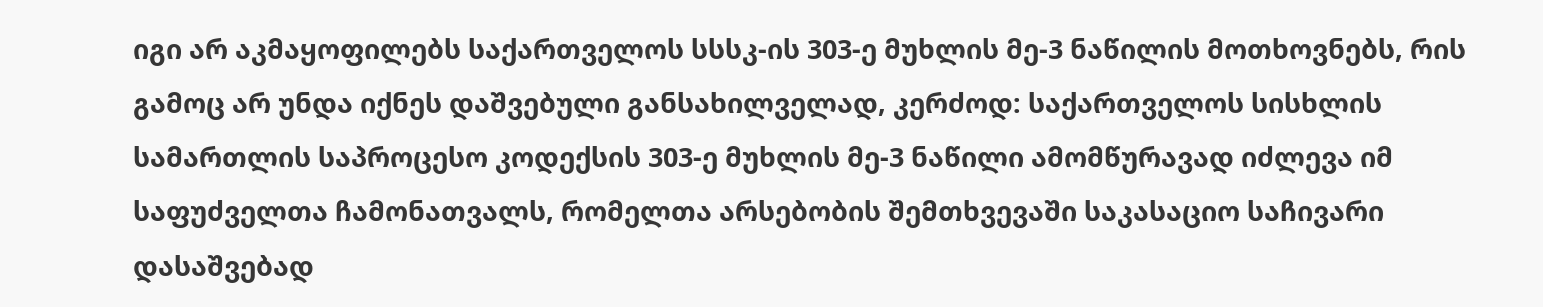იგი არ აკმაყოფილებს საქართველოს სსსკ-ის 303-ე მუხლის მე-3 ნაწილის მოთხოვნებს, რის გამოც არ უნდა იქნეს დაშვებული განსახილველად, კერძოდ: საქართველოს სისხლის სამართლის საპროცესო კოდექსის 303-ე მუხლის მე-3 ნაწილი ამომწურავად იძლევა იმ საფუძველთა ჩამონათვალს, რომელთა არსებობის შემთხვევაში საკასაციო საჩივარი დასაშვებად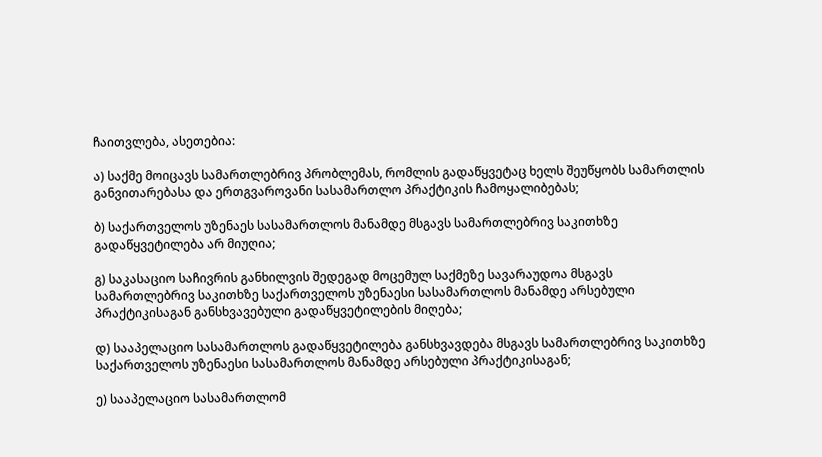ჩაითვლება, ასეთებია:

ა) საქმე მოიცავს სამართლებრივ პრობლემას, რომლის გადაწყვეტაც ხელს შეუწყობს სამართლის განვითარებასა და ერთგვაროვანი სასამართლო პრაქტიკის ჩამოყალიბებას;

ბ) საქართველოს უზენაეს სასამართლოს მანამდე მსგავს სამართლებრივ საკითხზე გადაწყვეტილება არ მიუღია;

გ) საკასაციო საჩივრის განხილვის შედეგად მოცემულ საქმეზე სავარაუდოა მსგავს სამართლებრივ საკითხზე საქართველოს უზენაესი სასამართლოს მანამდე არსებული პრაქტიკისაგან განსხვავებული გადაწყვეტილების მიღება;

დ) სააპელაციო სასამართლოს გადაწყვეტილება განსხვავდება მსგავს სამართლებრივ საკითხზე საქართველოს უზენაესი სასამართლოს მანამდე არსებული პრაქტიკისაგან;

ე) სააპელაციო სასამართლომ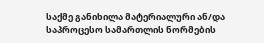საქმე განიხილა მატერიალური ან/და საპროცესო სამართლის ნორმების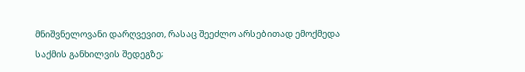მნიშვნელოვანი დარღვევით, რასაც შეეძლო არსებითად ემოქმედა საქმის განხილვის შედეგზე;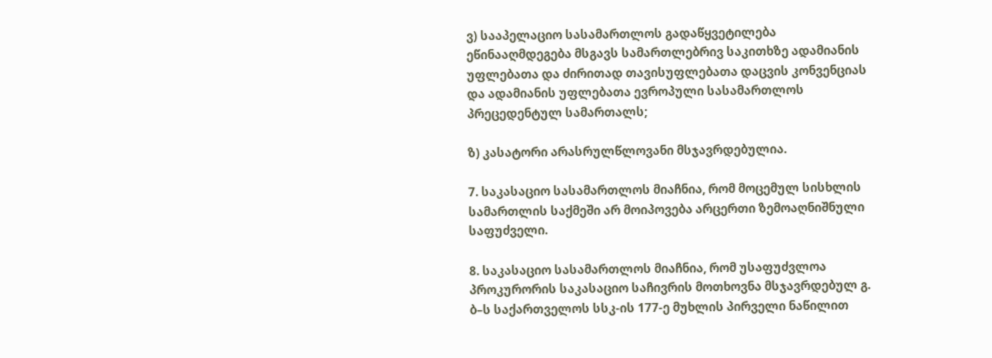ვ) სააპელაციო სასამართლოს გადაწყვეტილება ეწინააღმდეგება მსგავს სამართლებრივ საკითხზე ადამიანის უფლებათა და ძირითად თავისუფლებათა დაცვის კონვენციას და ადამიანის უფლებათა ევროპული სასამართლოს პრეცედენტულ სამართალს;

ზ) კასატორი არასრულწლოვანი მსჯავრდებულია.

7. საკასაციო სასამართლოს მიაჩნია, რომ მოცემულ სისხლის სამართლის საქმეში არ მოიპოვება არცერთი ზემოაღნიშნული საფუძველი.

8. საკასაციო სასამართლოს მიაჩნია, რომ უსაფუძვლოა პროკურორის საკასაციო საჩივრის მოთხოვნა მსჯავრდებულ გ. ბ–ს საქართველოს სსკ-ის 177-ე მუხლის პირველი ნაწილით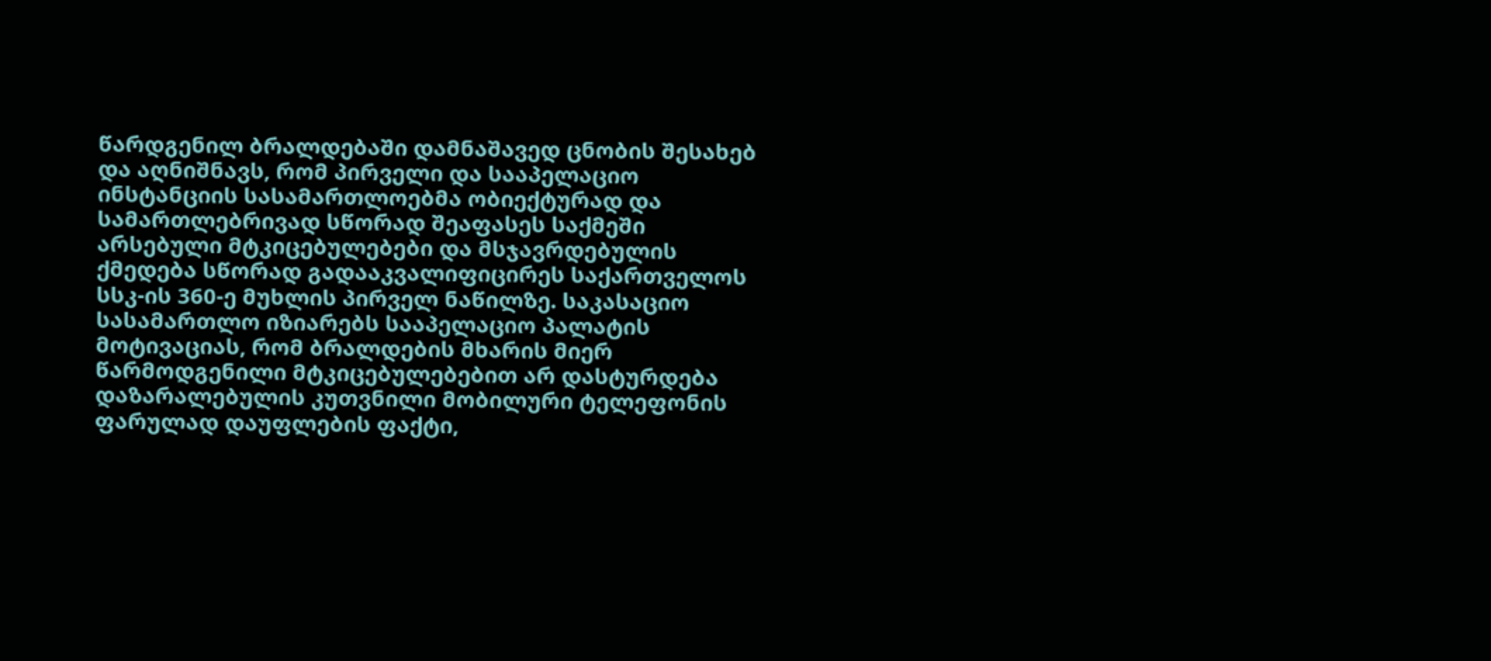წარდგენილ ბრალდებაში დამნაშავედ ცნობის შესახებ და აღნიშნავს, რომ პირველი და სააპელაციო ინსტანციის სასამართლოებმა ობიექტურად და სამართლებრივად სწორად შეაფასეს საქმეში არსებული მტკიცებულებები და მსჯავრდებულის ქმედება სწორად გადააკვალიფიცირეს საქართველოს სსკ-ის 360-ე მუხლის პირველ ნაწილზე. საკასაციო სასამართლო იზიარებს სააპელაციო პალატის მოტივაციას, რომ ბრალდების მხარის მიერ წარმოდგენილი მტკიცებულებებით არ დასტურდება დაზარალებულის კუთვნილი მობილური ტელეფონის ფარულად დაუფლების ფაქტი,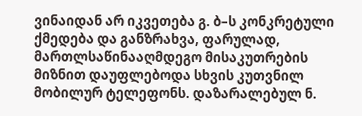ვინაიდან არ იკვეთება გ. ბ–ს კონკრეტული ქმედება და განზრახვა, ფარულად, მართლსაწინააღმდეგო მისაკუთრების მიზნით დაუფლებოდა სხვის კუთვნილ მობილურ ტელეფონს. დაზარალებულ ნ.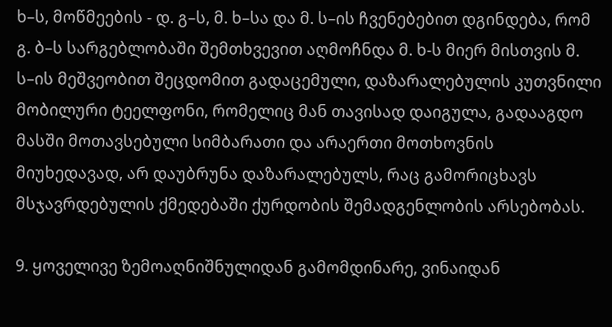ხ–ს, მოწმეების - დ. გ–ს, მ. ხ–სა და მ. ს–ის ჩვენებებით დგინდება, რომ გ. ბ–ს სარგებლობაში შემთხვევით აღმოჩნდა მ. ხ-ს მიერ მისთვის მ. ს–ის მეშვეობით შეცდომით გადაცემული, დაზარალებულის კუთვნილი მობილური ტეელფონი, რომელიც მან თავისად დაიგულა, გადააგდო მასში მოთავსებული სიმბარათი და არაერთი მოთხოვნის მიუხედავად, არ დაუბრუნა დაზარალებულს, რაც გამორიცხავს მსჯავრდებულის ქმედებაში ქურდობის შემადგენლობის არსებობას.

9. ყოველივე ზემოაღნიშნულიდან გამომდინარე, ვინაიდან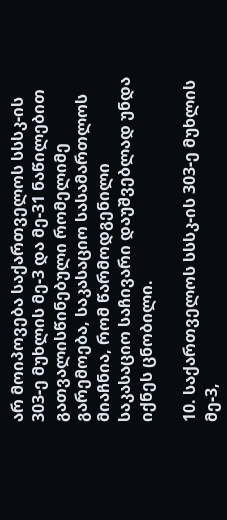არ მოიპოვება საქართველოს სსსკ-ის 303-ე მუხლის მე-3 და მე-31 ნაწილებით გათვალისწინებული რომელიმე გარემოება, საკასაციო სასამართლოს მიაჩნია, რომ წარმოდგენილი საკასაციო საჩივარი დაუშვებლად უნდა იქნეს ცნობილი.

10. საქართველოს სსსკ-ის 303-ე მუხლის მე-3,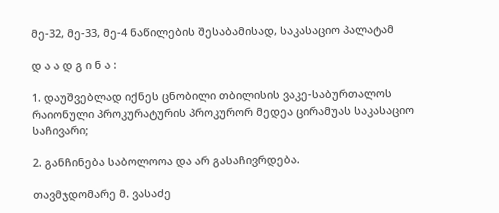მე-32, მე-33, მე-4 ნაწილების შესაბამისად, საკასაციო პალატამ

დ ა ა დ გ ი ნ ა :

1. დაუშვებლად იქნეს ცნობილი თბილისის ვაკე-საბურთალოს რაიონული პროკურატურის პროკურორ მედეა ცირამუას საკასაციო საჩივარი;

2. განჩინება საბოლოოა და არ გასაჩივრდება.

თავმჯდომარე მ. ვასაძე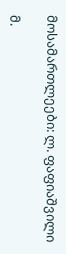მოსამართლეები: ლ. ფაფიაშვილი

მ.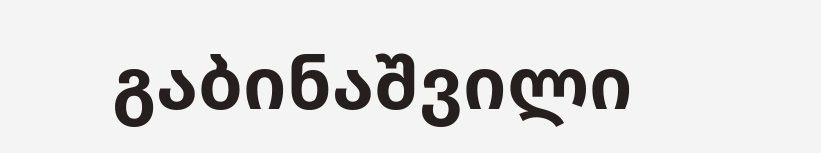გაბინაშვილი